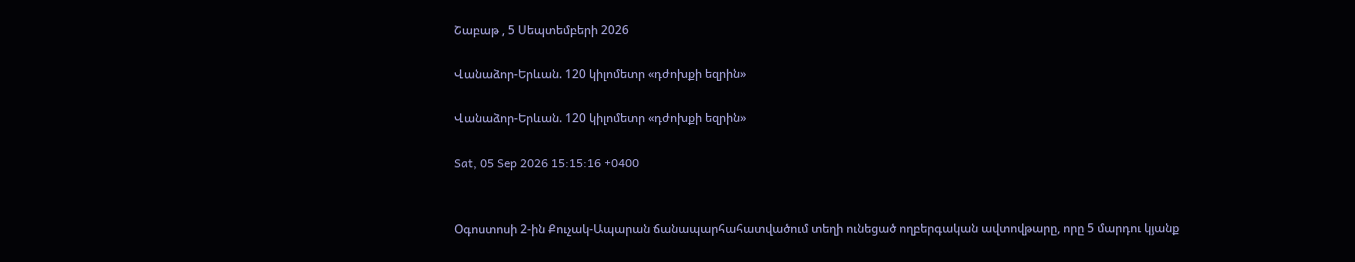Շաբաթ , 5 Սեպտեմբերի 2026

Վանաձոր-Երևան. 120 կիլոմետր «դժոխքի եզրին»

Վանաձոր-Երևան. 120 կիլոմետր «դժոխքի եզրին»

Sat, 05 Sep 2026 15:15:16 +0400


Օգոստոսի 2-ին Քուչակ-Ապարան ճանապարհահատվածում տեղի ունեցած ողբերգական ավտովթարը, որը 5 մարդու կյանք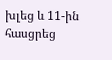խլեց և 11-ին հասցրեց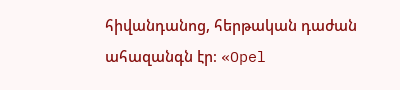հիվանդանոց, հերթական դաժան ահազանգն էր։ «Opel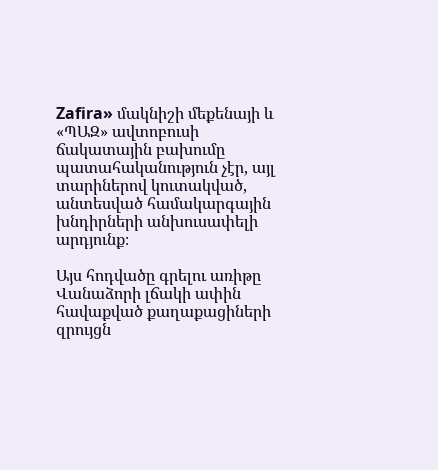Zafira» մակնիշի մեքենայի և «ՊԱԶ» ավտոբուսի ճակատային բախումը պատահականություն չէր, այլ տարիներով կուտակված, անտեսված համակարգային խնդիրների անխուսափելի արդյունք։

Այս հոդվածը գրելու առիթը Վանաձորի լճակի ափին հավաքված քաղաքացիների զրույցն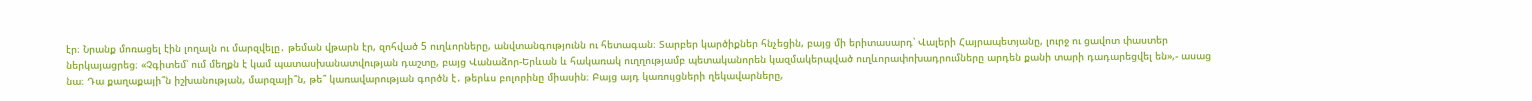էր։ Նրանք մոռացել էին լողալն ու մարզվելը․ թեման վթարն էր, զոհված 5 ուղևորները, անվտանգությունն ու հետագան։ Տարբեր կարծիքներ հնչեցին, բայց մի երիտասարդ՝ Վալերի Հայրապետյանը, լուրջ ու ցավոտ փաստեր ներկայացրեց։ «Չգիտեմ՝ ում մեղքն է կամ պատասխանատվության դաշտը, բայց Վանաձոր-Երևան և հակառակ ուղղությամբ պետականորեն կազմակերպված ուղևորափոխադրումները արդեն քանի տարի դադարեցվել են»,- ասաց նա։ Դա քաղաքայի՞ն իշխանության, մարզայի՞ն, թե՞ կառավարության գործն է․ թերևս բոլորինը միասին։ Բայց այդ կառույցների ղեկավարները,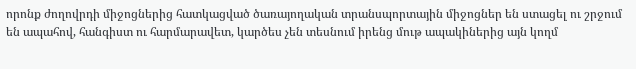որոնք ժողովրդի միջոցներից հատկացված ծառայողական տրանսպորտային միջոցներ են ստացել ու շրջում են ապահով, հանգիստ ու հարմարավետ, կարծես չեն տեսնում իրենց մութ ապակիներից այն կողմ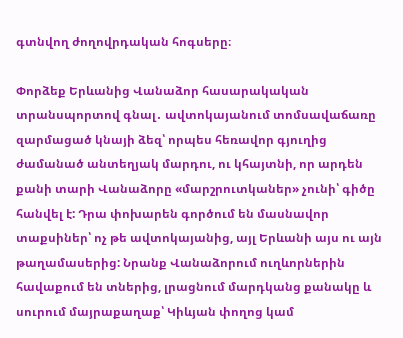գտնվող ժողովրդական հոգսերը։

Փորձեք Երևանից Վանաձոր հասարակական տրանսպորտով գնալ․ ավտոկայանում տոմսավաճառը զարմացած կնայի ձեզ՝ որպես հեռավոր գյուղից ժամանած անտեղյակ մարդու, ու կհայտնի, որ արդեն քանի տարի Վանաձորը «մարշրուտկաներ» չունի՝ գիծը հանվել է: Դրա փոխարեն գործում են մասնավոր տաքսիներ՝ ոչ թե ավտոկայանից, այլ Երևանի այս ու այն թաղամասերից: Նրանք Վանաձորում ուղևորներին հավաքում են տներից, լրացնում մարդկանց քանակը և սուրում մայրաքաղաք՝ Կիևյան փողոց կամ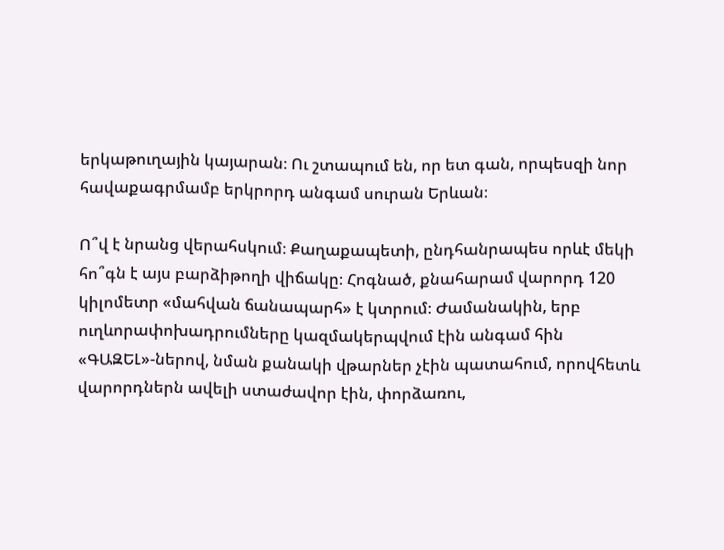երկաթուղային կայարան։ Ու շտապում են, որ ետ գան, որպեսզի նոր հավաքագրմամբ երկրորդ անգամ սուրան Երևան։

Ո՞վ է նրանց վերահսկում։ Քաղաքապետի, ընդհանրապես որևէ մեկի հո՞գն է այս բարձիթողի վիճակը։ Հոգնած, քնահարամ վարորդ 120 կիլոմետր «մահվան ճանապարհ» է կտրում։ Ժամանակին, երբ ուղևորափոխադրումները կազմակերպվում էին անգամ հին «ԳԱԶԵԼ»-ներով, նման քանակի վթարներ չէին պատահում, որովհետև վարորդներն ավելի ստաժավոր էին, փորձառու,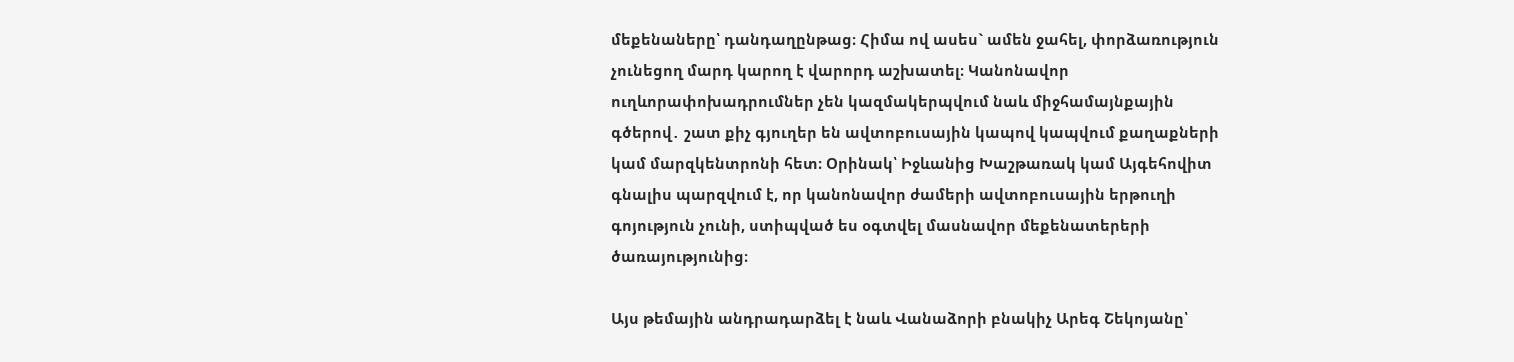մեքենաները՝ դանդաղընթաց։ Հիմա ով ասես` ամեն ջահել, փորձառություն չունեցող մարդ կարող է վարորդ աշխատել։ Կանոնավոր ուղևորափոխադրումներ չեն կազմակերպվում նաև միջհամայնքային գծերով․ շատ քիչ գյուղեր են ավտոբուսային կապով կապվում քաղաքների կամ մարզկենտրոնի հետ։ Օրինակ՝ Իջևանից Խաշթառակ կամ Այգեհովիտ գնալիս պարզվում է, որ կանոնավոր ժամերի ավտոբուսային երթուղի գոյություն չունի, ստիպված ես օգտվել մասնավոր մեքենատերերի ծառայությունից։

Այս թեմային անդրադարձել է նաև Վանաձորի բնակիչ Արեգ Շեկոյանը՝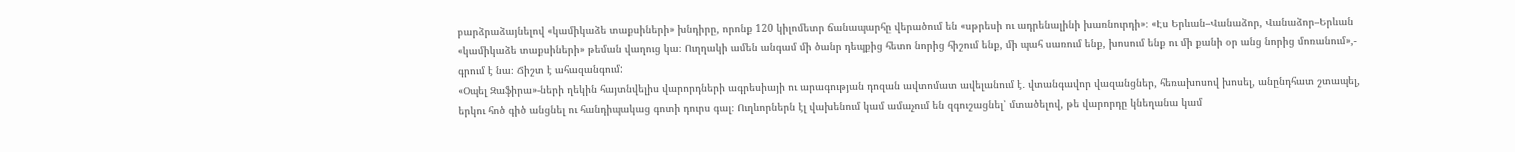բարձրաձայնելով «կամիկաձե տաքսիների» խնդիրը, որոնք 120 կիլոմետր ճանապարհը վերածում են «սթրեսի ու ադրենալինի խառնուրդի»։ «Էս Երևան–Վանաձոր, Վանաձոր–Երևան «կամիկաձե տաքսիների» թեման վաղուց կա։ Ուղղակի ամեն անգամ մի ծանր դեպքից հետո նորից հիշում ենք, մի պահ սառում ենք, խոսում ենք ու մի քանի օր անց նորից մոռանում»,- գրում է նա։ Ճիշտ է ահազանգում:
«Օպել Զաֆիրա»-ների ղեկին հայտնվելիս վարորդների ագրեսիայի ու արագության դոզան ավտոմատ ավելանում է․ վտանգավոր վազանցներ, հեռախոսով խոսել, անընդհատ շտապել, երկու հոծ գիծ անցնել ու հանդիպակաց գոտի դուրս գալ։ Ուղևորներն էլ վախենում կամ ամաչում են զգուշացնել՝ մտածելով, թե վարորդը կնեղանա կամ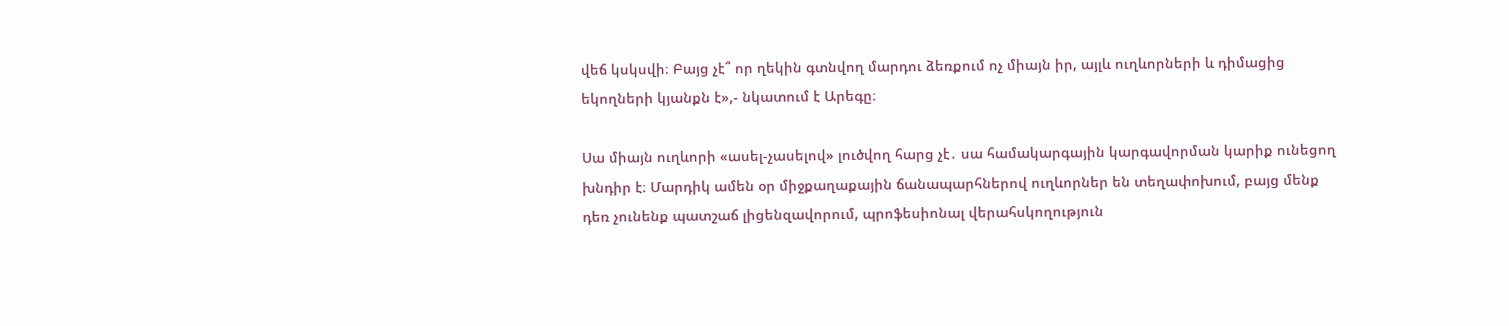վեճ կսկսվի։ Բայց չէ՞ որ ղեկին գտնվող մարդու ձեռքում ոչ միայն իր, այլև ուղևորների և դիմացից եկողների կյանքն է»,- նկատում է Արեգը։

Սա միայն ուղևորի «ասել-չասելով» լուծվող հարց չէ․ սա համակարգային կարգավորման կարիք ունեցող խնդիր է։ Մարդիկ ամեն օր միջքաղաքային ճանապարհներով ուղևորներ են տեղափոխում, բայց մենք դեռ չունենք պատշաճ լիցենզավորում, պրոֆեսիոնալ վերահսկողություն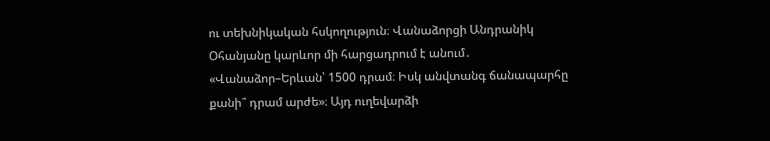ու տեխնիկական հսկողություն։ Վանաձորցի Անդրանիկ Օհանյանը կարևոր մի հարցադրում է անում․ «Վանաձոր–Երևան՝ 1500 դրամ։ Իսկ անվտանգ ճանապարհը քանի՞ դրամ արժե»։ Այդ ուղեվարձի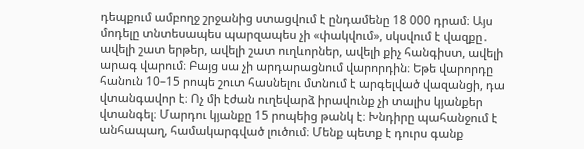դեպքում ամբողջ շրջանից ստացվում է ընդամենը 18 000 դրամ։ Այս մոդելը տնտեսապես պարզապես չի «փակվում», սկսվում է վազքը․ ավելի շատ երթեր, ավելի շատ ուղևորներ, ավելի քիչ հանգիստ, ավելի արագ վարում։ Բայց սա չի արդարացնում վարորդին։ Եթե վարորդը հանուն 10–15 րոպե շուտ հասնելու մտնում է արգելված վազանցի, դա վտանգավոր է։ Ոչ մի էժան ուղեվարձ իրավունք չի տալիս կյանքեր վտանգել։ Մարդու կյանքը 15 րոպեից թանկ է։ Խնդիրը պահանջում է անհապաղ, համակարգված լուծում։ Մենք պետք է դուրս գանք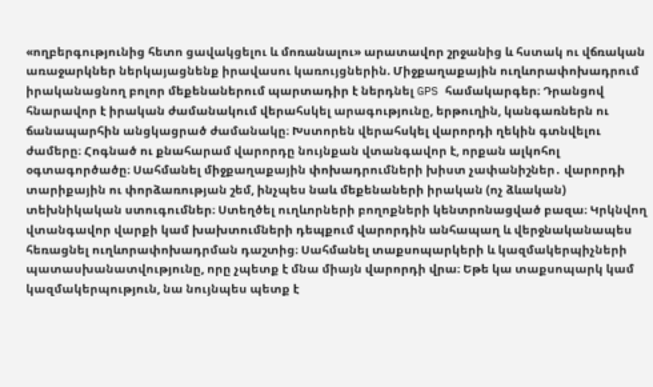«ողբերգությունից հետո ցավակցելու և մոռանալու» արատավոր շրջանից և հստակ ու վճռական առաջարկներ ներկայացնենք իրավասու կառույցներին. Միջքաղաքային ուղևորափոխադրում իրականացնող բոլոր մեքենաներում պարտադիր է ներդնել GPS համակարգեր։ Դրանցով հնարավոր է իրական ժամանակում վերահսկել արագությունը, երթուղին, կանգառներն ու ճանապարհին անցկացրած ժամանակը։ Խստորեն վերահսկել վարորդի ղեկին գտնվելու ժամերը։ Հոգնած ու քնահարամ վարորդը նույնքան վտանգավոր է, որքան ալկոհոլ օգտագործածը։ Սահմանել միջքաղաքային փոխադրումների խիստ չափանիշներ․ վարորդի տարիքային ու փորձառության շեմ, ինչպես նաև մեքենաների իրական (ոչ ձևական) տեխնիկական ստուգումներ։ Ստեղծել ուղևորների բողոքների կենտրոնացված բազա։ Կրկնվող վտանգավոր վարքի կամ խախտումների դեպքում վարորդին անհապաղ և վերջնականապես հեռացնել ուղևորափոխադրման դաշտից։ Սահմանել տաքսոպարկերի և կազմակերպիչների պատասխանատվությունը, որը չպետք է մնա միայն վարորդի վրա։ Եթե կա տաքսոպարկ կամ կազմակերպություն, նա նույնպես պետք է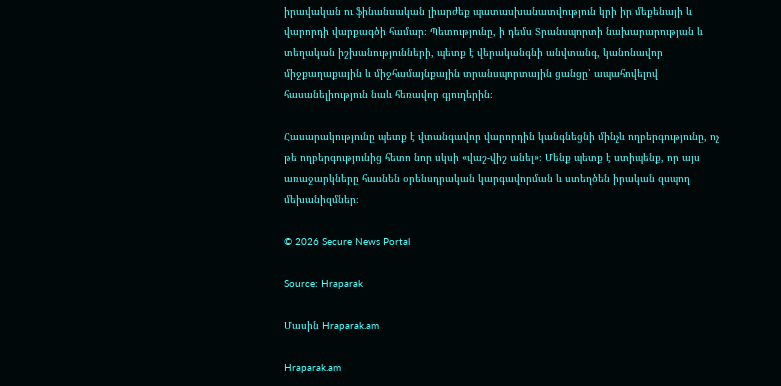իրավական ու ֆինանսական լիարժեք պատասխանատվություն կրի իր մեքենայի և վարորդի վարքագծի համար։ Պետությունը, ի դեմս Տրանսպորտի նախարարության և տեղական իշխանությունների, պետք է վերականգնի անվտանգ, կանոնավոր միջքաղաքային և միջհամայնքային տրանսպորտային ցանցը՝ ապահովելով հասանելիություն նաև հեռավոր գյուղերին։

Հասարակությունը պետք է վտանգավոր վարորդին կանգնեցնի մինչև ողբերգությունը, ոչ թե ողբերգությունից հետո նոր սկսի «վաշ-վիշ անել»։ Մենք պետք է ստիպենք, որ այս առաջարկները հասնեն օրենսդրական կարգավորման և ստեղծեն իրական զսպող մեխանիզմներ։

© 2026 Secure News Portal

Source: Hraparak

Մասին Hraparak.am

Hraparak.am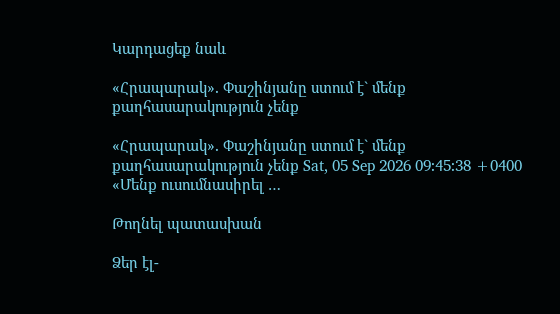Կարդացեք նաև

«Հրապարակ»․ Փաշինյանը ստում է` մենք քաղհասարակություն չենք

«Հրապարակ»․ Փաշինյանը ստում է` մենք քաղհասարակություն չենք Sat, 05 Sep 2026 09:45:38 +0400 «Մենք ուսումնասիրել …

Թողնել պատասխան

Ձեր էլ-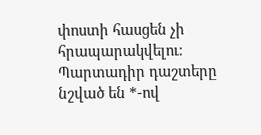փոստի հասցեն չի հրապարակվելու։ Պարտադիր դաշտերը նշված են *-ով